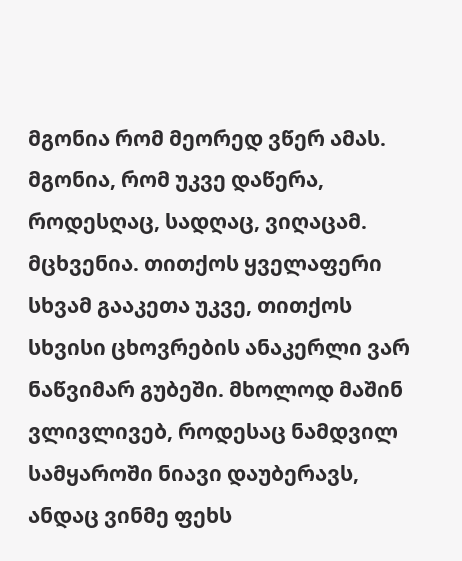მგონია რომ მეორედ ვწერ ამას. მგონია, რომ უკვე დაწერა, როდესღაც, სადღაც, ვიღაცამ. მცხვენია. თითქოს ყველაფერი სხვამ გააკეთა უკვე, თითქოს სხვისი ცხოვრების ანაკერლი ვარ ნაწვიმარ გუბეში. მხოლოდ მაშინ ვლივლივებ, როდესაც ნამდვილ სამყაროში ნიავი დაუბერავს, ანდაც ვინმე ფეხს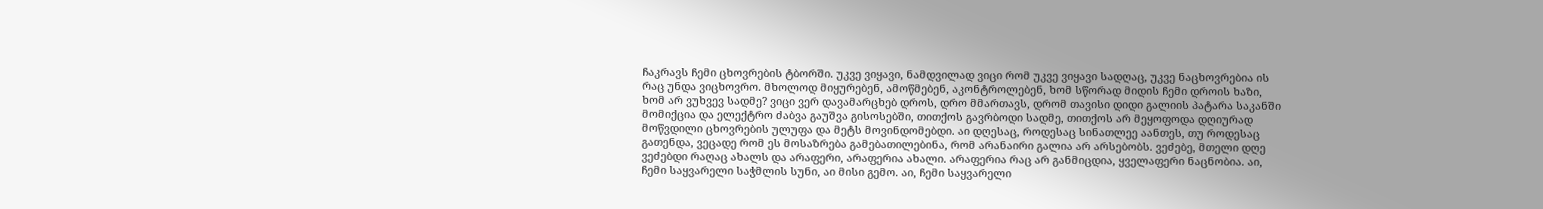ჩაკრავს ჩემი ცხოვრების ტბორში. უკვე ვიყავი, ნამდვილად ვიცი რომ უკვე ვიყავი სადღაც, უკვე ნაცხოვრებია ის რაც უნდა ვიცხოვრო. მხოლოდ მიყურებენ, ამოწმებენ, აკონტროლებენ, ხომ სწორად მიდის ჩემი დროის ხაზი, ხომ არ ვუხვევ სადმე? ვიცი ვერ დავამარცხებ დროს, დრო მმართავს, დრომ თავისი დიდი გალიის პატარა საკანში მომიქცია და ელექტრო ძაბვა გაუშვა გისოსებში, თითქოს გავრბოდი სადმე, თითქოს არ მეყოფოდა დღიურად მოწვდილი ცხოვრების ულუფა და მეტს მოვინდომებდი. აი დღესაც, როდესაც სინათლეე აანთეს, თუ როდესაც გათენდა, ვეცადე რომ ეს მოსაზრება გამებათილებინა, რომ არანაირი გალია არ არსებობს. ვეძებე, მთელი დღე ვეძებდი რაღაც ახალს და არაფერი, არაფერია ახალი. არაფერია რაც არ განმიცდია, ყველაფერი ნაცნობია. აი, ჩემი საყვარელი საჭმლის სუნი, აი მისი გემო. აი, ჩემი საყვარელი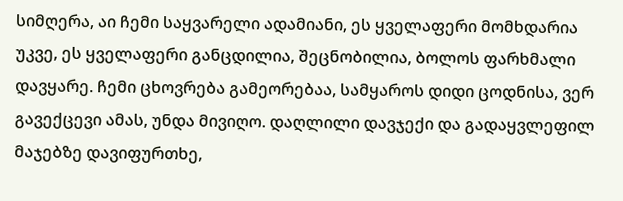სიმღერა, აი ჩემი საყვარელი ადამიანი, ეს ყველაფერი მომხდარია უკვე, ეს ყველაფერი განცდილია, შეცნობილია, ბოლოს ფარხმალი დავყარე. ჩემი ცხოვრება გამეორებაა, სამყაროს დიდი ცოდნისა, ვერ გავექცევი ამას, უნდა მივიღო. დაღლილი დავჯექი და გადაყვლეფილ მაჯებზე დავიფურთხე,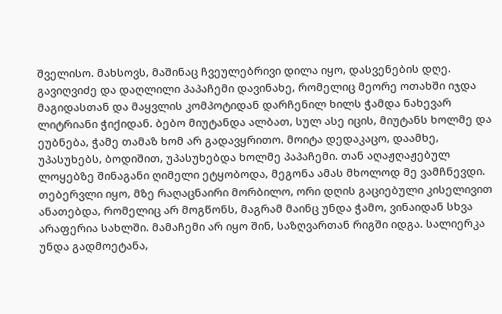შველისო. მახსოვს, მაშინაც ჩვეულებრივი დილა იყო, დასვენების დღე. გავიღვიძე და დაღლილი პაპაჩემი დავინახე, რომელიც მეორე ოთახში იჯდა მაგიდასთან და მაყვლის კომპოტიდან დარჩენილ ხილს ჭამდა ნახევარ ლიტრიანი ჭიქიდან. ბებო მიუტანდა ალბათ, სულ ასე იცის, მიუტანს ხოლმე და ეუბნება, ჭამე თამაზ ხომ არ გადავყრითო. მოიტა დედაკაცო, დაამხე, უპასუხებს, ბოდიშით, უპასუხებდა ხოლმე პაპაჩემი. თან აღაჟღაჟებულ ლოყებზე შინაგანი ღიმელი ეტყობოდა, მეგონა ამას მხოლოდ მე ვამჩნევდი. თებერვლი იყო, მზე რაღაცნაირი მორბილო, ორი დღის გაციებული კისელივით ანათებდა, რომელიც არ მოგწონს, მაგრამ მაინც უნდა ჭამო, ვინაიდან სხვა არაფერია სახლში. მამაჩემი არ იყო შინ, საზღვართან რიგში იდგა. სალიერკა უნდა გადმოეტანა,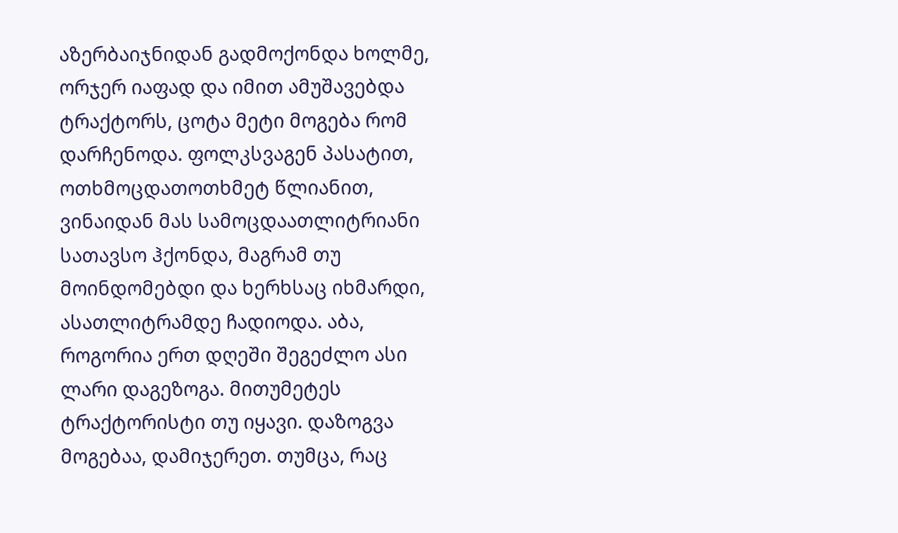აზერბაიჯნიდან გადმოქონდა ხოლმე, ორჯერ იაფად და იმით ამუშავებდა ტრაქტორს, ცოტა მეტი მოგება რომ დარჩენოდა. ფოლკსვაგენ პასატით, ოთხმოცდათოთხმეტ წლიანით, ვინაიდან მას სამოცდაათლიტრიანი სათავსო ჰქონდა, მაგრამ თუ მოინდომებდი და ხერხსაც იხმარდი, ასათლიტრამდე ჩადიოდა. აბა, როგორია ერთ დღეში შეგეძლო ასი ლარი დაგეზოგა. მითუმეტეს ტრაქტორისტი თუ იყავი. დაზოგვა მოგებაა, დამიჯერეთ. თუმცა, რაც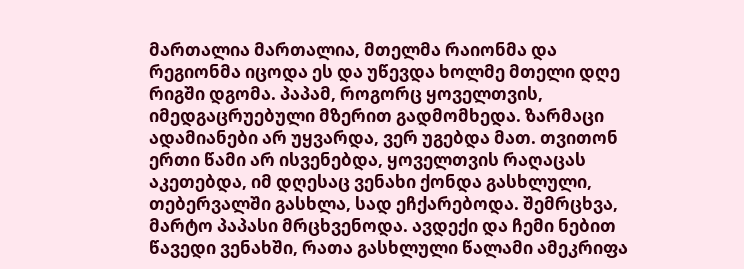მართალია მართალია, მთელმა რაიონმა და რეგიონმა იცოდა ეს და უწევდა ხოლმე მთელი დღე რიგში დგომა. პაპამ, როგორც ყოველთვის, იმედგაცრუებული მზერით გადმომხედა. ზარმაცი ადამიანები არ უყვარდა, ვერ უგებდა მათ. თვითონ ერთი წამი არ ისვენებდა, ყოველთვის რაღაცას აკეთებდა, იმ დღესაც ვენახი ქონდა გასხლული, თებერვალში გასხლა, სად ეჩქარებოდა. შემრცხვა, მარტო პაპასი მრცხვენოდა. ავდექი და ჩემი ნებით წავედი ვენახში, რათა გასხლული წალამი ამეკრიფა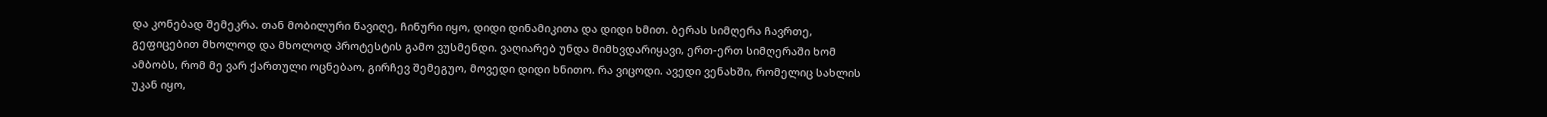და კონებად შემეკრა. თან მობილური წავიღე, ჩინური იყო, დიდი დინამიკითა და დიდი ხმით. ბერას სიმღერა ჩავრთე, გეფიცებით მხოლოდ და მხოლოდ პროტესტის გამო ვუსმენდი. ვაღიარებ უნდა მიმხვდარიყავი, ერთ-ერთ სიმღერაში ხომ ამბობს, რომ მე ვარ ქართული ოცნებაო, გირჩევ შემეგუო, მოვედი დიდი ხნითო. რა ვიცოდი. ავედი ვენახში, რომელიც სახლის უკან იყო,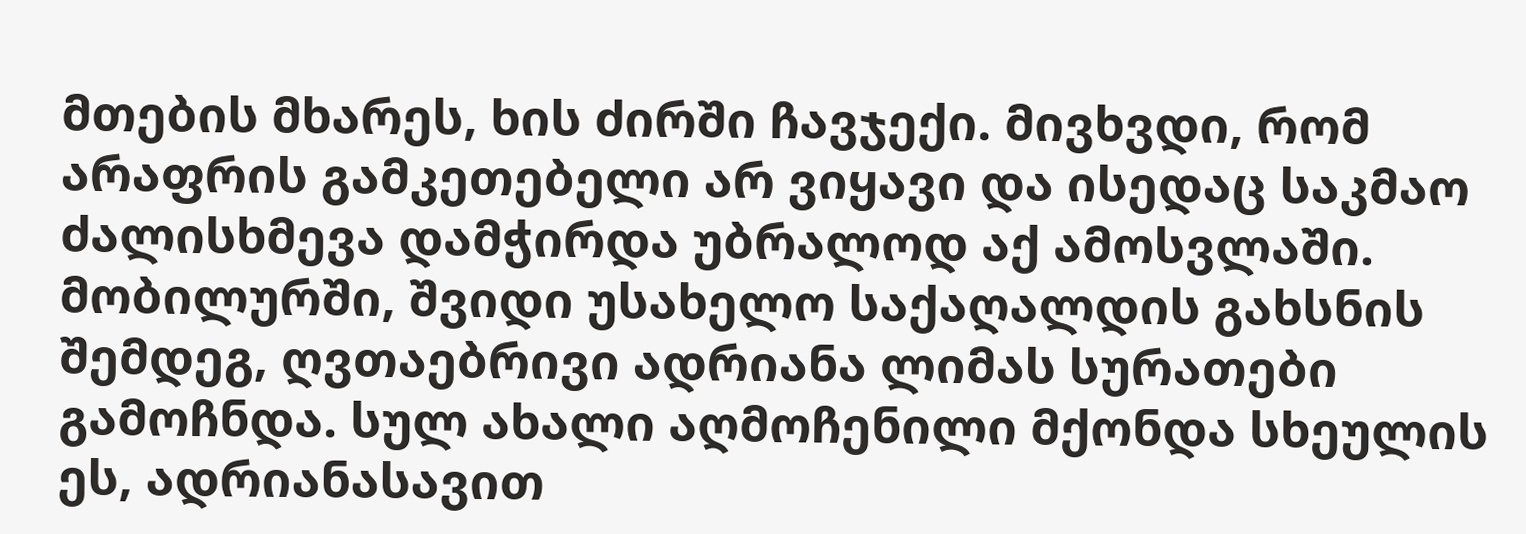მთების მხარეს, ხის ძირში ჩავჯექი. მივხვდი, რომ არაფრის გამკეთებელი არ ვიყავი და ისედაც საკმაო ძალისხმევა დამჭირდა უბრალოდ აქ ამოსვლაში. მობილურში, შვიდი უსახელო საქაღალდის გახსნის შემდეგ, ღვთაებრივი ადრიანა ლიმას სურათები გამოჩნდა. სულ ახალი აღმოჩენილი მქონდა სხეულის ეს, ადრიანასავით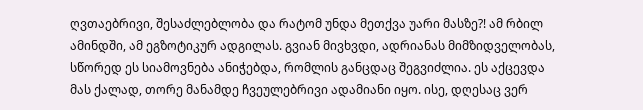ღვთაებრივი, შესაძლებლობა და რატომ უნდა მეთქვა უარი მასზე?! ამ რბილ ამინდში, ამ ეგზოტიკურ ადგილას. გვიან მივხვდი, ადრიანას მიმზიდველობას, სწორედ ეს სიამოვნება ანიჭებდა, რომლის განცდაც შეგვიძლია. ეს აქცევდა მას ქალად, თორე მანამდე ჩვეულებრივი ადამიანი იყო. ისე, დღესაც ვერ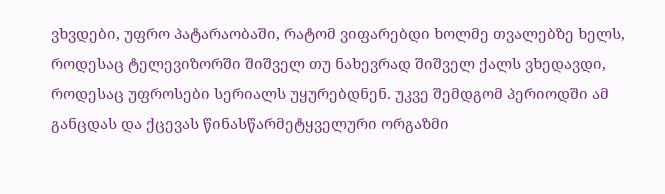ვხვდები, უფრო პატარაობაში, რატომ ვიფარებდი ხოლმე თვალებზე ხელს, როდესაც ტელევიზორში შიშველ თუ ნახევრად შიშველ ქალს ვხედავდი, როდესაც უფროსები სერიალს უყურებდნენ. უკვე შემდგომ პერიოდში ამ განცდას და ქცევას წინასწარმეტყველური ორგაზმი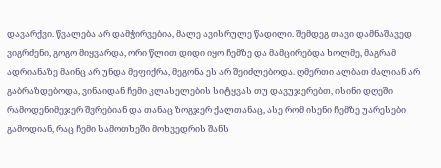დავარქვი. წვალება არ დამჭირვებია, მალე ავისრულე წადილი. შემდეგ თავი დამნაშავედ ვიგრძენი, გოგო მიყვარდა, ორი წლით დიდი იყო ჩემზე და მამცირებდა ხოლმე, მაგრამ ადრიანაზე მაინც არ უნდა მეფიქრა, მეგონა ეს არ შეიძლებოდა. ღმერთი ალბათ ძალიან არ გაბრაზდებოდა, ვინაიდან ჩემი კლასელების სიტყვას თუ დავუჯერებთ, ისინი დღეში რამოდენიმეჯერ შვრებიან და თანაც ზოგჯერ ქალთანაც, ასე რომ ისენი ჩემზე უარესები გამოდიან, რაც ჩემი სამოთხეში მოხვედრის შანს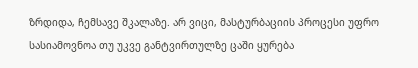ზრდიდა, ჩემსავე შკალაზე. არ ვიცი, მასტურბაციის პროცესი უფრო სასიამოვნოა თუ უკვე განტვირთულზე ცაში ყურება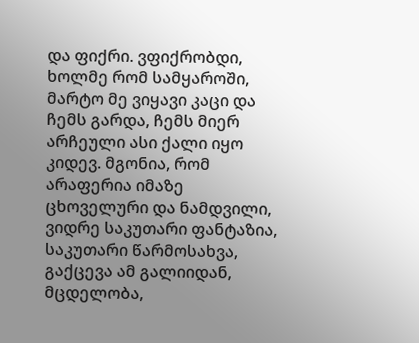და ფიქრი. ვფიქრობდი, ხოლმე რომ სამყაროში, მარტო მე ვიყავი კაცი და ჩემს გარდა, ჩემს მიერ არჩეული ასი ქალი იყო კიდევ. მგონია, რომ არაფერია იმაზე ცხოველური და ნამდვილი, ვიდრე საკუთარი ფანტაზია, საკუთარი წარმოსახვა, გაქცევა ამ გალიიდან, მცდელობა,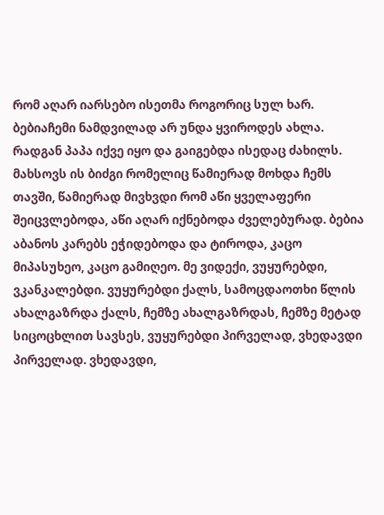რომ აღარ იარსებო ისეთმა როგორიც სულ ხარ. ბებიაჩემი ნამდვილად არ უნდა ყვიროდეს ახლა. რადგან პაპა იქვე იყო და გაიგებდა ისედაც ძახილს. მახსოვს ის ბიძგი რომელიც წამიერად მოხდა ჩემს თავში, წამიერად მივხვდი რომ აწი ყველაფერი შეიცვლებოდა, აწი აღარ იქნებოდა ძველებურად. ბებია აბანოს კარებს ეჭიდებოდა და ტიროდა, კაცო მიპასუხეო, კაცო გამიღეო. მე ვიდექი, ვუყურებდი, ვკანკალებდი. ვუყურებდი ქალს, სამოცდაოთხი წლის ახალგაზრდა ქალს, ჩემზე ახალგაზრდას, ჩემზე მეტად სიცოცხლით სავსეს, ვუყურებდი პირველად, ვხედავდი პირველად. ვხედავდი,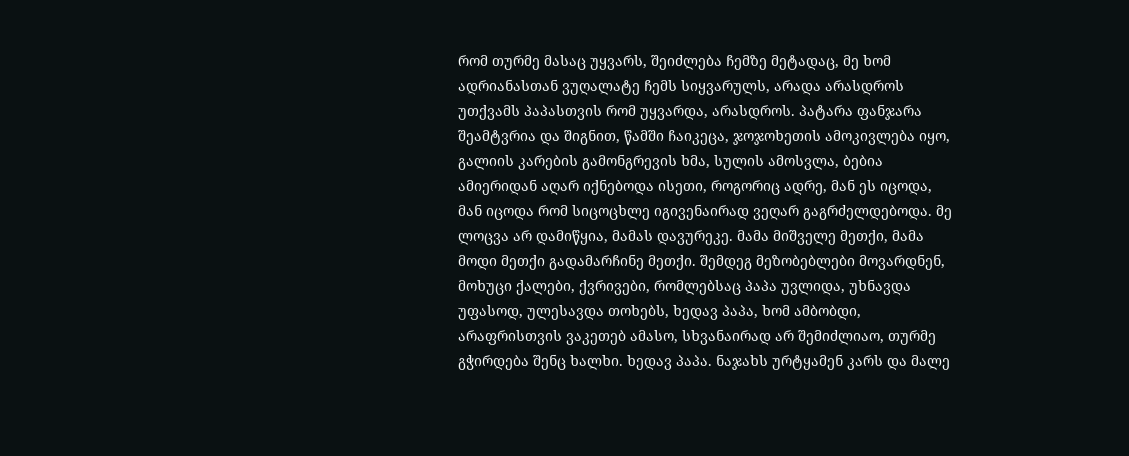რომ თურმე მასაც უყვარს, შეიძლება ჩემზე მეტადაც, მე ხომ ადრიანასთან ვუღალატე ჩემს სიყვარულს, არადა არასდროს უთქვამს პაპასთვის რომ უყვარდა, არასდროს. პატარა ფანჯარა შეამტვრია და შიგნით, წამში ჩაიკეცა, ჯოჯოხეთის ამოკივლება იყო, გალიის კარების გამონგრევის ხმა, სულის ამოსვლა, ბებია ამიერიდან აღარ იქნებოდა ისეთი, როგორიც ადრე, მან ეს იცოდა, მან იცოდა რომ სიცოცხლე იგივენაირად ვეღარ გაგრძელდებოდა. მე ლოცვა არ დამიწყია, მამას დავურეკე. მამა მიშველე მეთქი, მამა მოდი მეთქი გადამარჩინე მეთქი. შემდეგ მეზობებლები მოვარდნენ, მოხუცი ქალები, ქვრივები, რომლებსაც პაპა უვლიდა, უხნავდა უფასოდ, ულესავდა თოხებს, ხედავ პაპა, ხომ ამბობდი, არაფრისთვის ვაკეთებ ამასო, სხვანაირად არ შემიძლიაო, თურმე გჭირდება შენც ხალხი. ხედავ პაპა. ნაჯახს ურტყამენ კარს და მალე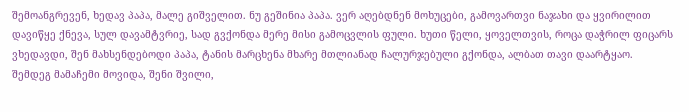შემოანგრევენ, ხედავ პაპა, მალე გიშველით. ნუ გეშინია პაპა. ვერ აღებდნენ მოხუცები, გამოვართვი ნაჯახი და ყვირილით დავიწყე ქნევა, სულ დავამტვრიე, სად გვქონდა მერე მისი გამოცვლის ფული. ხუთი წელი, ყოველთვის, როცა დაჭრილ ფიცარს ვხედავდი, შენ მახსენდებოდი პაპა, ტანის მარცხენა მხარე მთლიანად ჩალურჯებული გქონდა, ალბათ თავი დაარტყაო. შემდეგ მამაჩემი მოვიდა, შენი შვილი,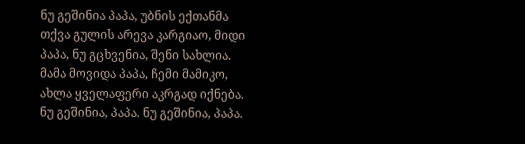ნუ გეშინია პაპა, უბნის ექთანმა თქვა გულის არევა კარგიაო, მიდი პაპა, ნუ გცხვენია, შენი სახლია. მამა მოვიდა პაპა, ჩემი მამიკო, ახლა ყველაფერი აკრგად იქნება. ნუ გეშინია, პაპა. ნუ გეშინია, პაპა.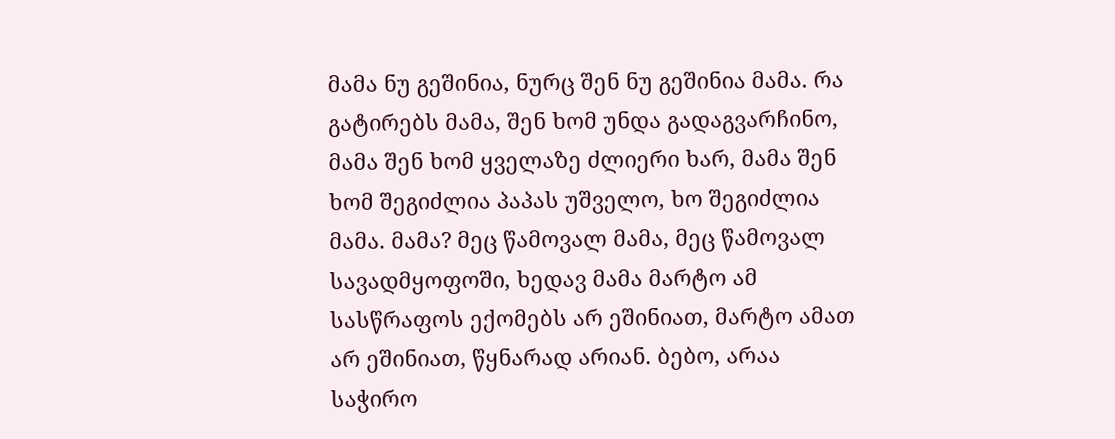მამა ნუ გეშინია, ნურც შენ ნუ გეშინია მამა. რა გატირებს მამა, შენ ხომ უნდა გადაგვარჩინო, მამა შენ ხომ ყველაზე ძლიერი ხარ, მამა შენ ხომ შეგიძლია პაპას უშველო, ხო შეგიძლია მამა. მამა? მეც წამოვალ მამა, მეც წამოვალ სავადმყოფოში, ხედავ მამა მარტო ამ სასწრაფოს ექომებს არ ეშინიათ, მარტო ამათ არ ეშინიათ, წყნარად არიან. ბებო, არაა საჭირო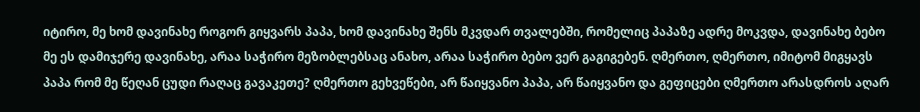იტირო, მე ხომ დავინახე როგორ გიყვარს პაპა, ხომ დავინახე შენს მკვდარ თვალებში, რომელიც პაპაზე ადრე მოკვდა, დავინახე ბებო მე ეს დამიჯერე დავინახე, არაა საჭირო მეზობლებსაც ანახო, არაა საჭირო ბებო ვერ გაგიგებენ. ღმერთო, ღმერთო, იმიტომ მიგყავს პაპა რომ მე წეღან ცუდი რაღაც გავაკეთე? ღმერთო გეხვეწები, არ წაიყვანო პაპა, არ წაიყვანო და გეფიცები ღმერთო არასდროს აღარ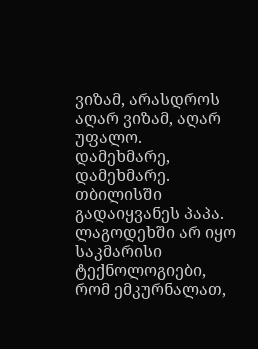ვიზამ, არასდროს აღარ ვიზამ, აღარ უფალო. დამეხმარე, დამეხმარე. თბილისში გადაიყვანეს პაპა. ლაგოდეხში არ იყო საკმარისი ტექნოლოგიები, რომ ემკურნალათ,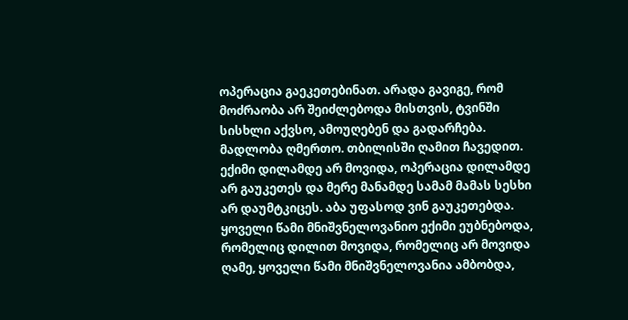ოპერაცია გაეკეთებინათ. არადა გავიგე, რომ მოძრაობა არ შეიძლებოდა მისთვის, ტვინში სისხლი აქვსო, ამოუღებენ და გადარჩება. მადლობა ღმერთო. თბილისში ღამით ჩავედით. ექიმი დილამდე არ მოვიდა, ოპერაცია დილამდე არ გაუკეთეს და მერე მანამდე სამამ მამას სესხი არ დაუმტკიცეს. აბა უფასოდ ვინ გაუკეთებდა. ყოველი წამი მნიშვნელოვანიო ექიმი ეუბნებოდა, რომელიც დილით მოვიდა, რომელიც არ მოვიდა ღამე, ყოველი წამი მნიშვნელოვანია ამბობდა,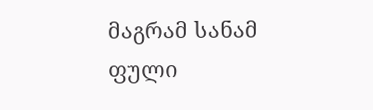მაგრამ სანამ ფული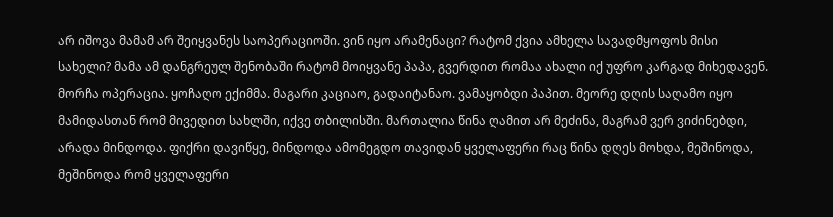არ იშოვა მამამ არ შეიყვანეს საოპერაციოში. ვინ იყო არამენაცი? რატომ ქვია ამხელა სავადმყოფოს მისი სახელი? მამა ამ დანგრეულ შენობაში რატომ მოიყვანე პაპა, გვერდით რომაა ახალი იქ უფრო კარგად მიხედავენ. მორჩა ოპერაცია. ყოჩაღო ექიმმა. მაგარი კაციაო, გადაიტანაო. ვამაყობდი პაპით. მეორე დღის საღამო იყო მამიდასთან რომ მივედით სახლში, იქვე თბილისში. მართალია წინა ღამით არ მეძინა, მაგრამ ვერ ვიძინებდი, არადა მინდოდა. ფიქრი დავიწყე, მინდოდა ამომეგდო თავიდან ყველაფერი რაც წინა დღეს მოხდა, მეშინოდა, მეშინოდა რომ ყველაფერი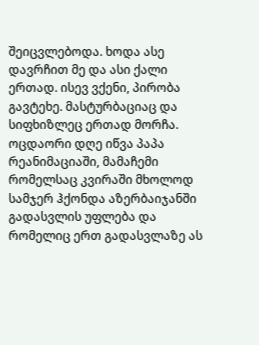შეიცვლებოდა. ხოდა ასე დავრჩით მე და ასი ქალი ერთად. ისევ ვქენი, პირობა გავტეხე. მასტურბაციაც და სიფხიზლეც ერთად მორჩა. ოცდაორი დღე იწვა პაპა რეანიმაციაში, მამაჩემი რომელსაც კვირაში მხოლოდ სამჯერ ჰქონდა აზერბაიჯანში გადასვლის უფლება და რომელიც ერთ გადასვლაზე ას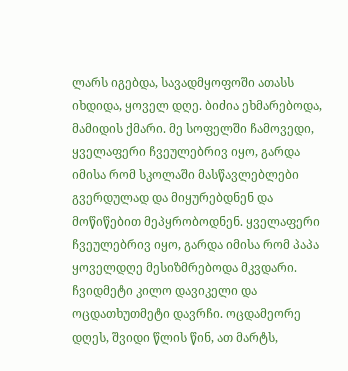ლარს იგებდა, სავადმყოფოში ათასს იხდიდა, ყოველ დღე. ბიძია ეხმარებოდა, მამიდის ქმარი. მე სოფელში ჩამოვედი, ყველაფერი ჩვეულებრივ იყო, გარდა იმისა რომ სკოლაში მასწავლებლები გვერდულად და მიყურებდნენ და მოწიწებით მეპყრობოდნენ. ყველაფერი ჩვეულებრივ იყო, გარდა იმისა რომ პაპა ყოველდღე მესიზმრებოდა მკვდარი. ჩვიდმეტი კილო დავიკელი და ოცდათხუთმეტი დავრჩი. ოცდამეორე დღეს, შვიდი წლის წინ, ათ მარტს,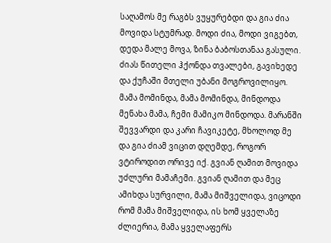საღამოს მე რაგბს ვუყურებდი და გია ძია მოვიდა სტუმრად. მოდი ძია, მოდი ვიგებთ, დედა მალე მოვა, ზინა ბაბოსთანაა გასული. ძიას წითელი ჰქონდა თვალები, გავიხედე და ქუჩაში მთელი უბანი მოგროვილიყო. მამა მომინდა, მამა მომინდა, მინდოდა მენახა მამა, ჩემი მამიკო მინდოდა. მარანში შევვარდი და კარი ჩავიკეტე, მხოლოდ მე და გია ძიამ ვიცით დღემდე, როგორ ვტიროდით ორივე იქ. გვიან ღამით მოვიდა უძლური მამაჩემი. გვიან ღამით და მეც ამიხდა სურვილი, მამა მიშველიდა, ვიცოდი რომ მამა მიშველიდა, ის ხომ ყველაზე ძლიერია, მამა ყველაფერს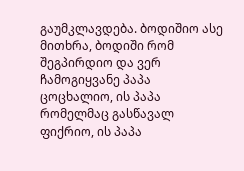გაუმკლავდება. ბოდიშიო ასე მითხრა, ბოდიში რომ შეგპირდიო და ვერ ჩამოგიყვანე პაპა ცოცხალიო, ის პაპა რომელმაც გასწავალ ფიქრიო, ის პაპა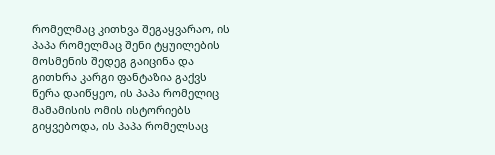რომელმაც კითხვა შეგაყვარაო, ის პაპა რომელმაც შენი ტყუილების მოსმენის შედეგ გაიცინა და გითხრა კარგი ფანტაზია გაქვს წერა დაიწყეო, ის პაპა რომელიც მამამისის ომის ისტორიებს გიყვებოდა, ის პაპა რომელსაც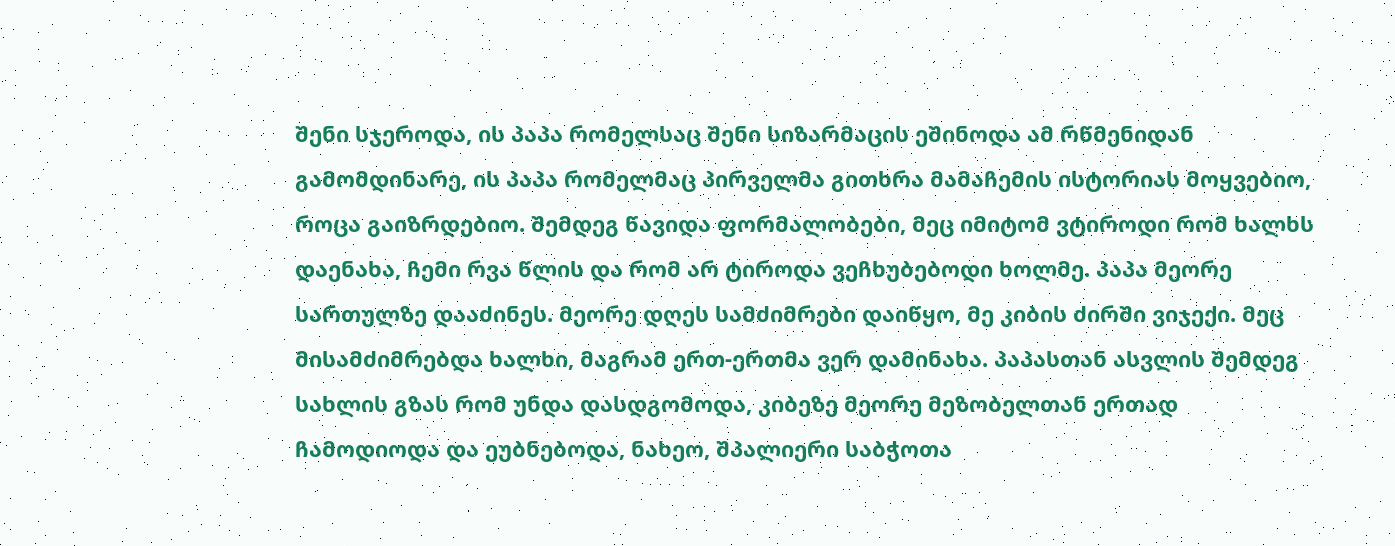შენი სჯეროდა, ის პაპა რომელსაც შენი სიზარმაცის ეშინოდა ამ რწმენიდან გამომდინარე, ის პაპა რომელმაც პირველმა გითხრა მამაჩემის ისტორიას მოყვებიო, როცა გაიზრდებიო. შემდეგ წავიდა ფორმალობები, მეც იმიტომ ვტიროდი რომ ხალხს დაენახა, ჩემი რვა წლის და რომ არ ტიროდა ვეჩხუბებოდი ხოლმე. პაპა მეორე სართულზე დააძინეს. მეორე დღეს სამძიმრები დაიწყო, მე კიბის ძირში ვიჯექი. მეც მისამძიმრებდა ხალხი, მაგრამ ერთ-ერთმა ვერ დამინახა. პაპასთან ასვლის შემდეგ სახლის გზას რომ უნდა დასდგომოდა, კიბეზე მეორე მეზობელთან ერთად ჩამოდიოდა და ეუბნებოდა, ნახეო, შპალიერი საბჭოთა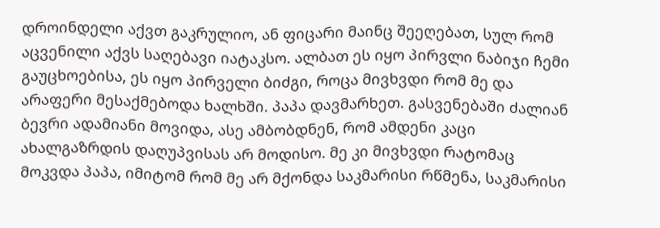დროინდელი აქვთ გაკრულიო, ან ფიცარი მაინც შეეღებათ, სულ რომ აცვენილი აქვს საღებავი იატაკსო. ალბათ ეს იყო პირვლი ნაბიჯი ჩემი გაუცხოებისა, ეს იყო პირველი ბიძგი, როცა მივხვდი რომ მე და არაფერი მესაქმებოდა ხალხში. პაპა დავმარხეთ. გასვენებაში ძალიან ბევრი ადამიანი მოვიდა, ასე ამბობდნენ, რომ ამდენი კაცი ახალგაზრდის დაღუპვისას არ მოდისო. მე კი მივხვდი რატომაც მოკვდა პაპა, იმიტომ რომ მე არ მქონდა საკმარისი რწმენა, საკმარისი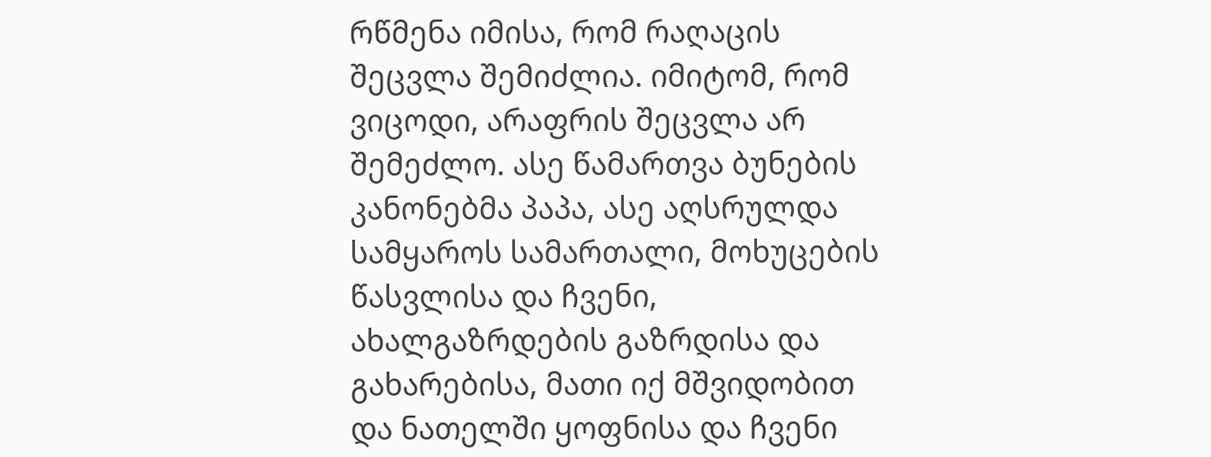რწმენა იმისა, რომ რაღაცის შეცვლა შემიძლია. იმიტომ, რომ ვიცოდი, არაფრის შეცვლა არ შემეძლო. ასე წამართვა ბუნების კანონებმა პაპა, ასე აღსრულდა სამყაროს სამართალი, მოხუცების წასვლისა და ჩვენი, ახალგაზრდების გაზრდისა და გახარებისა, მათი იქ მშვიდობით და ნათელში ყოფნისა და ჩვენი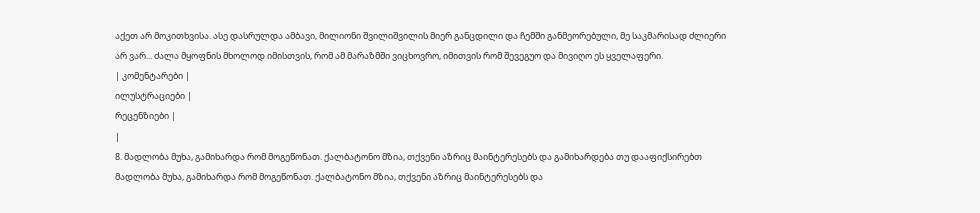აქეთ არ მოკითხვისა. ასე დასრულდა ამბავი, მილიონი შვილიშვილის მიერ განცდილი და ჩემში განმეორებული, მე საკმარისად ძლიერი არ ვარ... ძალა მყოფნის მხოლოდ იმისთვის, რომ ამ მარაზმში ვიცხოვრო, იმითვის რომ შევეგუო და მივიღო ეს ყველაფერი.
| კომენტარები |
ილუსტრაციები |
რეცენზიები |
|
8. მადლობა მუხა, გამიხარდა რომ მოგეწონათ. ქალბატონო მზია, თქვენი აზრიც მაინტერესებს და გამიხარდება თუ დააფიქსირებთ მადლობა მუხა, გამიხარდა რომ მოგეწონათ. ქალბატონო მზია, თქვენი აზრიც მაინტერესებს და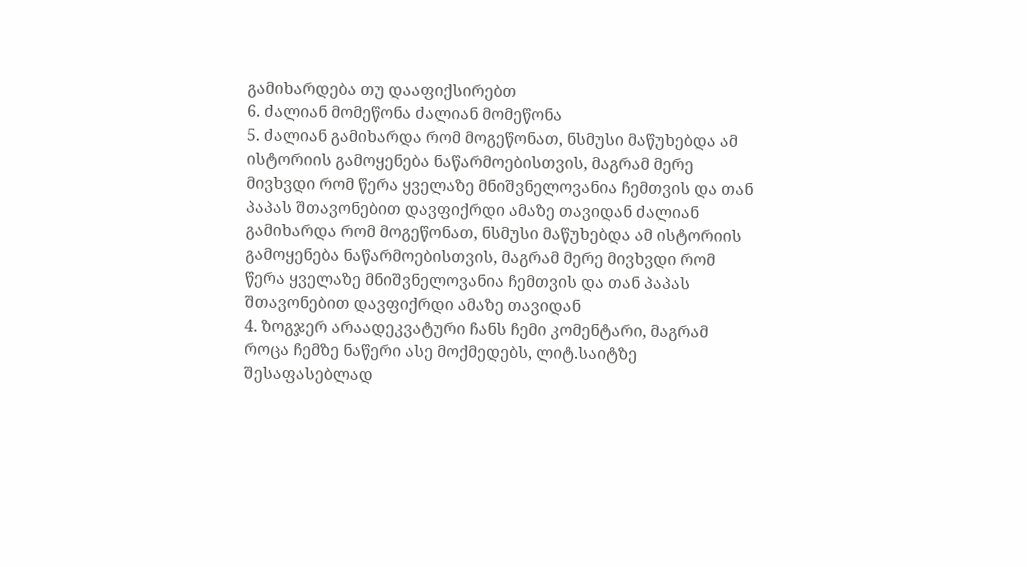გამიხარდება თუ დააფიქსირებთ
6. ძალიან მომეწონა ძალიან მომეწონა
5. ძალიან გამიხარდა რომ მოგეწონათ, ნსმუსი მაწუხებდა ამ ისტორიის გამოყენება ნაწარმოებისთვის, მაგრამ მერე მივხვდი რომ წერა ყველაზე მნიშვნელოვანია ჩემთვის და თან პაპას შთავონებით დავფიქრდი ამაზე თავიდან ძალიან გამიხარდა რომ მოგეწონათ, ნსმუსი მაწუხებდა ამ ისტორიის გამოყენება ნაწარმოებისთვის, მაგრამ მერე მივხვდი რომ წერა ყველაზე მნიშვნელოვანია ჩემთვის და თან პაპას შთავონებით დავფიქრდი ამაზე თავიდან
4. ზოგჯერ არაადეკვატური ჩანს ჩემი კომენტარი, მაგრამ როცა ჩემზე ნაწერი ასე მოქმედებს, ლიტ.საიტზე შესაფასებლად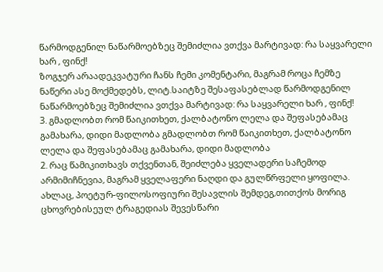წარმოდგენილ ნაწარმოებზეც შემიძლია ვთქვა მარტივად: რა საყვარელი ხარ , ფინქ!
ზოგჯერ არაადეკვატური ჩანს ჩემი კომენტარი, მაგრამ როცა ჩემზე ნაწერი ასე მოქმედებს, ლიტ.საიტზე შესაფასებლად წარმოდგენილ ნაწარმოებზეც შემიძლია ვთქვა მარტივად: რა საყვარელი ხარ , ფინქ!
3. გმადლობთ რომ წაიკითხეთ, ქალბატონო ლელა და შეფასებამაც გამახარა, დიდი მადლობა გმადლობთ რომ წაიკითხეთ, ქალბატონო ლელა და შეფასებამაც გამახარა, დიდი მადლობა
2. რაც წამიკითხავს თქვენთან, შეიძლება ყველადერი საჩემოდ არმიმიჩნევია, მაგრამ ყველაფერი ნაღდი და გულწრფელი ყოფილა. ახლაც, პოეტურ-ფილოსოფიური შესავლის შემდეგ,თითქოს მორიგ ცხოვრებისეულ ტრაგედიას შევესწარი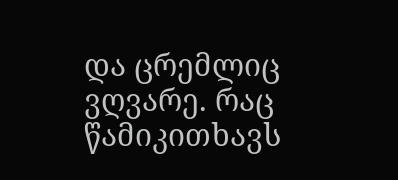და ცრემლიც ვღვარე. რაც წამიკითხავს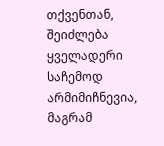თქვენთან, შეიძლება ყველადერი საჩემოდ არმიმიჩნევია, მაგრამ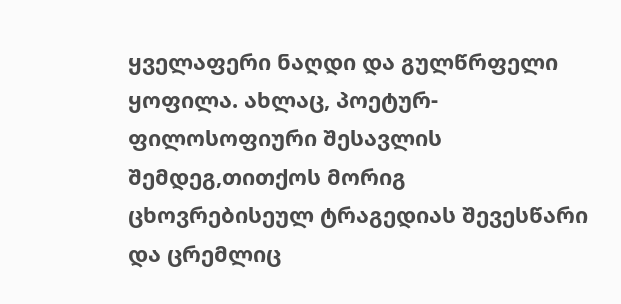ყველაფერი ნაღდი და გულწრფელი ყოფილა. ახლაც, პოეტურ-ფილოსოფიური შესავლის შემდეგ,თითქოს მორიგ ცხოვრებისეულ ტრაგედიას შევესწარი და ცრემლიც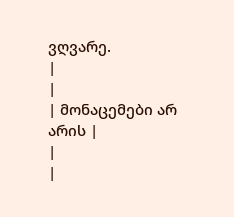ვღვარე.
|
|
| მონაცემები არ არის |
|
|